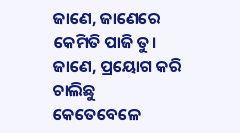ଜାଣେ, ଜାଣେରେ
କେମିତି ପାଜି ତୁ।
ଜାଣେ, ପ୍ରୟୋଗ କରି ଚାଲିଛୁ
କେତେବେଳେ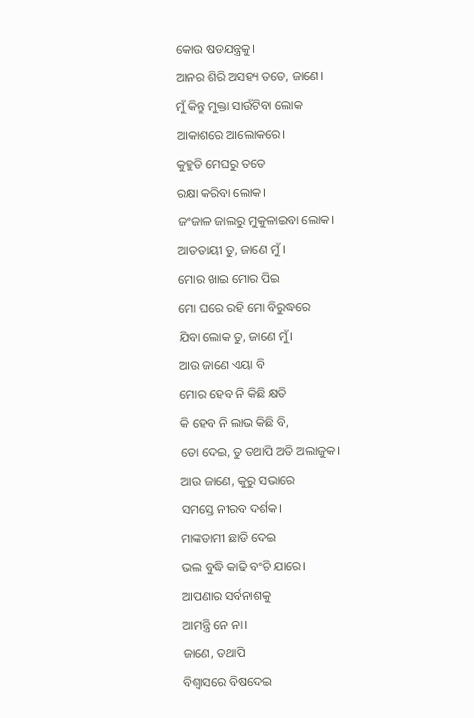କୋଉ ଷଡଯନ୍ତ୍ରକୁ।
ଆନର ଶିରି ଅସହ୍ୟ ତତେ, ଜାଣେ।
ମୁଁ କିନ୍ତୁ ମୁକ୍ତା ସାଉଁଟିବା ଲୋକ
ଆକାଶରେ ଆଲୋକରେ।
କୁହୁଡି ମେଘରୁ ତତେ
ରକ୍ଷା କରିବା ଲୋକ।
ଜଂଜାଳ ଜାଲରୁ ମୁକୁଳାଇବା ଲୋକ।
ଆତତାୟୀ ତୁ, ଜାଣେ ମୁଁ ।
ମୋର ଖାଇ ମୋର ପିଇ
ମୋ ଘରେ ରହି ମୋ ବିରୁଦ୍ଧରେ
ଯିବା ଲୋକ ତୁ, ଜାଣେ ମୁଁ।
ଆଉ ଜାଣେ ଏୟା ବି
ମୋର ହେବ ନି କିଛି କ୍ଷତି
କି ହେବ ନି ଲାଭ କିଛି ବି,
ତୋ ଦେଇ, ତୁ ତଥାପି ଅତି ଅଲାଜୁକ।
ଆଉ ଜାଣେ, କୁରୁ ସଭାରେ
ସମସ୍ତେ ନୀରବ ଦର୍ଶକ।
ମାଙ୍କଡାମୀ ଛାଡି ଦେଇ
ଭଲ ବୁଦ୍ଧି କାଢି ବଂଚି ଯାରେ।
ଆପଣାର ସର୍ବନାଶକୁ
ଆମନ୍ତ୍ରି ନେ ନା।
ଜାଣେ, ତଥାପି
ବିଶ୍ବାସରେ ବିଷଦେଇ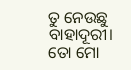ତୁ ନେଉଛୁ ବାହାଦୂରୀ।
ତୋ ମୋ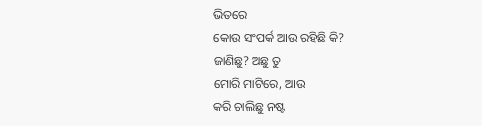ଭିତରେ
କୋଉ ସଂପର୍କ ଆଉ ରହିଛି କି?
ଜାଣିଛୁ? ଅଛୁ ତୁ
ମୋରି ମାଟିରେ, ଆଉ
କରି ଚାଲିଛୁ ନଷ୍ଟ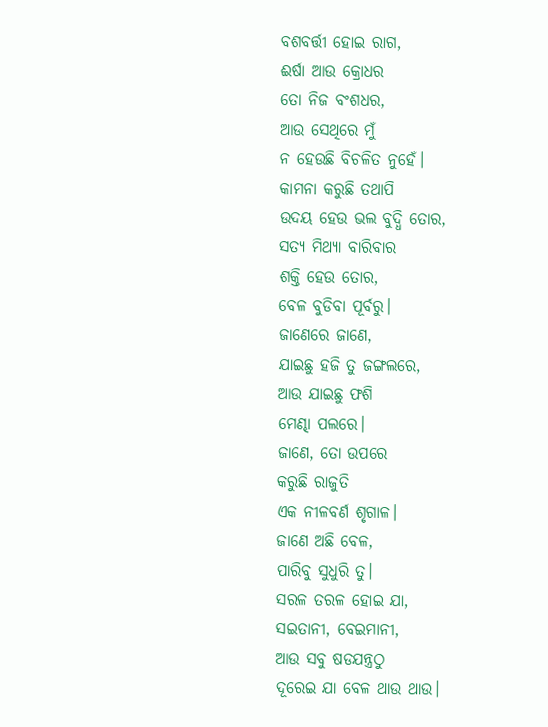ବଶବର୍ତ୍ତୀ ହୋଇ ରାଗ,
ଈର୍ଷା ଆଉ କ୍ରୋଧର
ତୋ ନିଜ ବଂଶଧର,
ଆଉ ସେଥିରେ ମୁଁ
ନ ହେଉଛି ବିଚଳିତ ନୁହେଁ।
କାମନା କରୁଛି ତଥାପି
ଉଦୟ ହେଉ ଭଲ ବୁଦ୍ଧି ତୋର,
ସତ୍ୟ ମିଥ୍ଯା ବାରିବାର
ଶକ୍ତି ହେଉ ତୋର,
ବେଳ ବୁଡିବା ପୂର୍ବରୁ।
ଜାଣେରେ ଜାଣେ,
ଯାଇଛୁ ହଜି ତୁ ଜଙ୍ଗଲରେ,
ଆଉ ଯାଇଛୁ ଫଶି
ମେଣ୍ଢା ପଲରେ।
ଜାଣେ, ତୋ ଉପରେ
କରୁଛି ରାଜୁତି
ଏକ ନୀଳବର୍ଣ ଶୃଗାଳ।
ଜାଣେ ଅଛି ବେଳ,
ପାରିବୁ ସୁଧୁରି ତୁ।
ସରଳ ତରଳ ହୋଇ ଯା,
ସଇତାନୀ, ବେଇମାନୀ,
ଆଉ ସବୁ ଷଡଯନ୍ତ୍ରଠୁ
ଦୂରେଇ ଯା ବେଳ ଥାଉ ଥାଉ।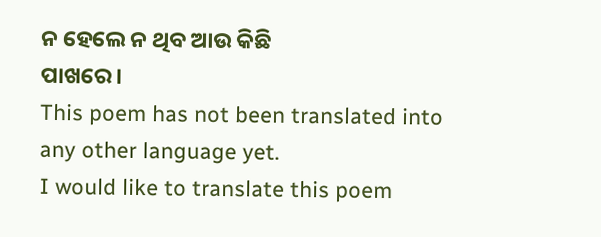ନ ହେଲେ ନ ଥିବ ଆଉ କିଛି
ପାଖରେ।
This poem has not been translated into any other language yet.
I would like to translate this poem